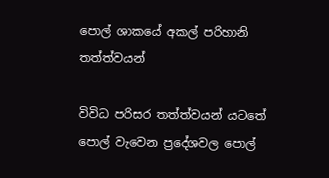පොල් ශාකයේ අකල් පරිහානි තත්ත්වයන්

විවිධ පරිසර තත්ත්වයන් යටතේ පොල් වැවෙන ප්‍රදේශවල පොල්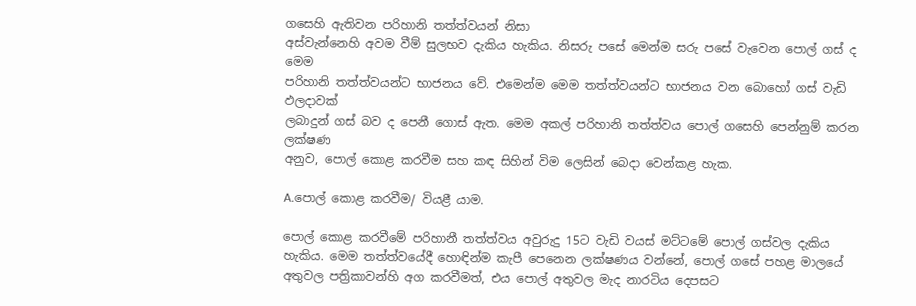ගසෙහි ඇතිවන පරිහානි තත්ත්වයන් නිසා
අස්වැන්නෙහි අවම වීම් සුලභව දැකිය හැකිය. නිසරු පසේ මෙන්ම සරු පසේ වැවෙන පොල් ගස් ද මෙම
පරිහානි තත්ත්වයන්ට භාජනය වේ. එමෙන්ම මෙම තත්ත්වයන්ට භාජනය වන බොහෝ ගස් වැඩි ඵලදාවක්
ලබාදුන් ගස් බව ද පෙනී ගොස් ඇත. මෙම අකල් පරිහානි තත්ත්වය පොල් ගසෙහි පෙන්නුම් කරන ලක්ෂණ
අනුව, පොල් කොළ කරවීම සහ කඳ සිහින් විම ලෙසින් බෙදා වෙන්කළ හැක.

A.පොල් කොළ කරවීම/ වියළී යාම.

පොල් කොළ කරවීමේ පරිහානී තත්ත්වය අවුරුදු 15ට වැඩි වයස් මට්ටමේ පොල් ගස්වල දැකිය හැකිය. මෙම තත්ත්වයේදී හොඳින්ම කැපී පෙනෙන ලක්ෂණය වන්නේ, පොල් ගසේ පහළ මාලයේ අතුවල පත්‍රිකාවන්හි අග කරවීමත්, එය පොල් අතුවල මැද නාරටිය දෙපසට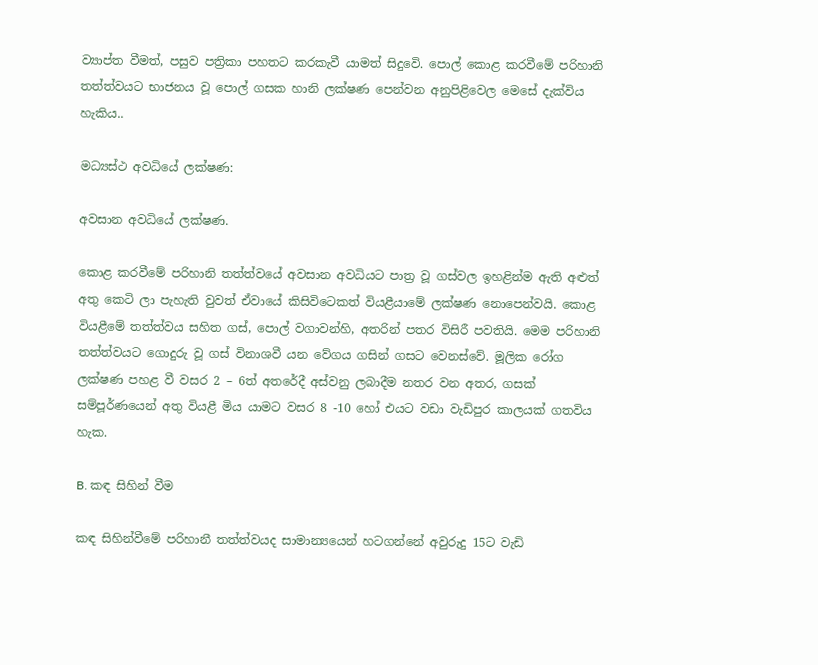ව්‍යාප්ත වීමත්, පසුව පත්‍රිකා පහතට කරකැවී යාමත් සිදුවෙි. පොල් කොළ කරවීමේ පරිහානි තත්ත්වයට භාජනය වූ පොල් ගසක හානි ලක්ෂණ පෙන්වන අනුපිළිවෙල මෙසේ දැක්විය හැකිය..

මධ්‍යස්ථ අවධියේ ලක්ෂණ:

අවසාන අවධියේ ලක්ෂණ.

කොළ කරවීමේ පරිහානි තත්ත්වයේ අවසාන අවධියට පාත්‍ර වූ ගස්වල ඉහළින්ම ඇති අළුත් අතු කෙටි ලා පැහැති වුවත් ඒවායේ කිසිවිටෙකත් වියළීයාමේ ලක්ෂණ නොපෙන්වයි. කොළ වියළීමේ තත්ත්වය සහිත ගස්, පොල් වගාවන්හි, අතරින් පතර විසිරී පවතියි. මෙම පරිහානි තත්ත්වයට ගොදුරු වූ ගස් විනාශවී යන වේගය ගසින් ගසට වෙනස්වේ. මූලික රෝග ලක්ෂණ පහළ වී වසර 2 – 6ත් අතරේදී අස්වනු ලබාදීම නතර වන අතර, ගසක් සම්පූර්ණයෙන් අතු වියළී මිය යාමට වසර 8 -10 හෝ එයට වඩා වැඩිපුර කාලයක් ගතවිය හැක.

B. කඳ සිහින් වීම

කඳ සිහින්වීමේ පරිහානී තත්ත්වයද සාමාන්‍යයෙන් හටගන්නේ අවුරුදු 15ට වැඩි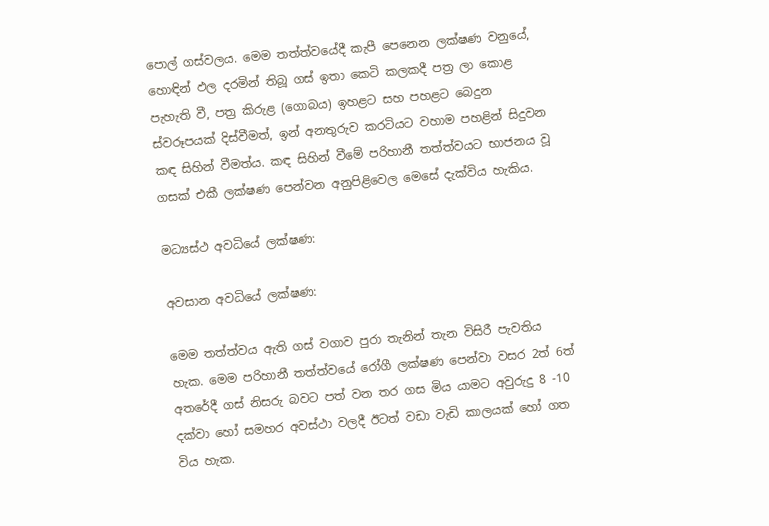පොල් ගස්වලය. මෙම තත්ත්වයේදී කැපී පෙනෙන ලක්ෂණ වනුයේ, හොඳින් ඵල දරමින් තිබූ ගස් ඉතා කෙටි කලකදී පත්‍ර ලා කොළ පැහැති වී, පත්‍ර කිරුළ (ගොබය) ඉහළට සහ පහළට බෙදුන ස්වරූපයක් දිස්වීමත්, ඉන් අනතුරුව කරටියට වහාම පහළින් සිදුවන කඳ සිහින් වීමත්ය. කඳ සිහින් වීමේ පරිහානී තත්ත්වයට භාජනය වූ ගසක් එකී ලක්ෂණ පෙන්වන අනුපිළිවෙල මෙසේ දැක්විය හැකිය.

මධ්‍යස්ථ අවධියේ ලක්ෂණ:

අවසාන අවධියේ ලක්ෂණ:

මෙම තත්ත්වය ඇති ගස් වගාව පුරා තැනින් තැන විසිරී පැවතිය හැක. මෙම පරිහානී තත්ත්වයේ රෝගී ලක්ෂණ පෙන්වා වසර 2ත් 6ත් අතරේදී ගස් නිසරු බවට පත් වන තර ගස මිය යාමට අවුරුදු 8 -10 දක්වා හෝ සමහර අවස්ථා වලදී ඊටත් වඩා වැඩි කාලයක් හෝ ගත විය හැක.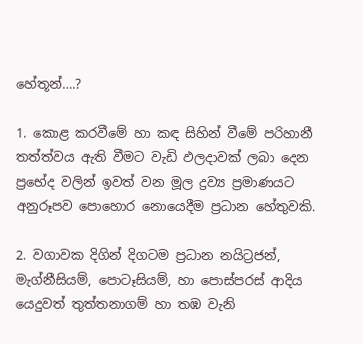හේතූන්….?

1. කොළ කරවීමේ හා කඳ සිහින් වීමේ පරිහානී තත්ත්වය ඇති වීමට වැඩි ඵලදාවක් ලබා දෙන ප්‍රභේද වලින් ඉවත් වන මූල ද්‍රව්‍ය ප්‍රමාණයට අනුරූපව පොහොර නොයෙදීම ප්‍රධාන හේතුවකි.

2. වගාවක දිගින් දිගටම ප්‍රධාන නයිට්‍රජන්, මැග්නීසියම්, පොටෑසියම්, හා පොස්පරස් ආදිය යෙදුවත් තුත්තනාගම් හා තඹ වැනි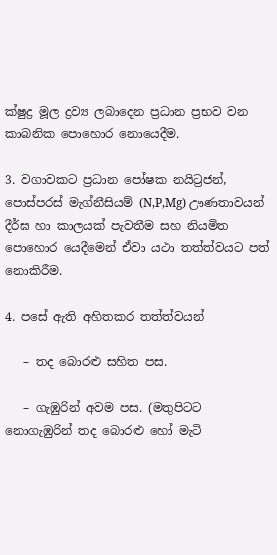ක්ෂුද්‍ර මූල ද්‍රව්‍ය ලබාදෙන ප්‍රධාන ප්‍රභව වන කාබනික පොහොර නොයෙදීම.

3. වගාවකට ප්‍රධාන පෝෂක නයිට්‍රජන්, පොස්පරස් මැග්නීසියම් (N,P,Mg) ඌණතාවයන් දීර්ඝ හා කාලයක් පැවතීම සහ නියමිත පොහොර යෙදීමෙන් ඒවා යථා තත්ත්වයට පත් නොකිරීම.

4. පසේ ඇති අහිතකර තත්ත්වයන්

   – තද බොරළු සහිත පස.

   – ගැඹුරින් අවම පස. (මතුපිටට නොගැඹුරින් තද බොරළු හෝ මැටි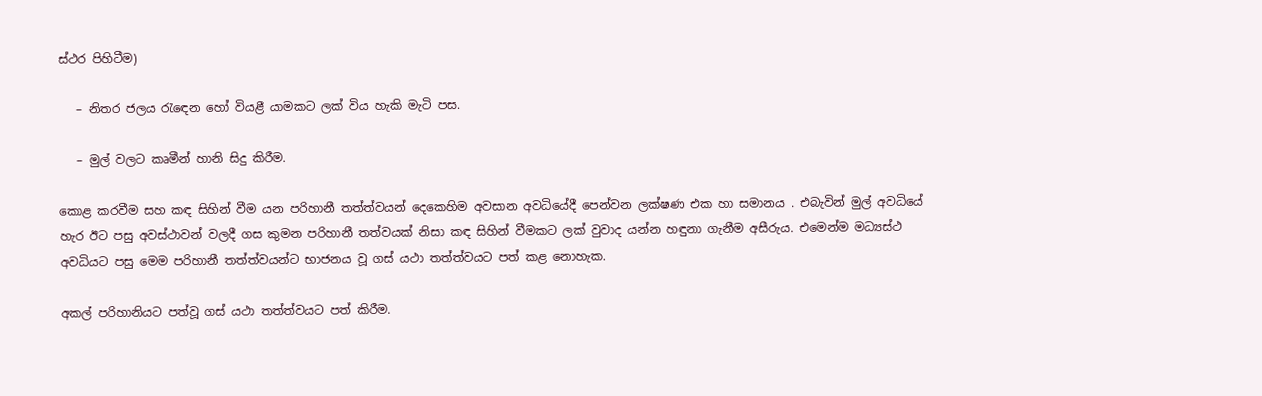ස්ථර පිහිටීම)

   – නිතර ජලය රැඳෙන හෝ වියළී යාමකට ලක් විය හැකි මැටි පස.

   – මුල් වලට කෘමීන් හානි සිදු කිරීම.

කොළ කරවීම සහ කඳ සිහින් වීම යන පරිහානී තත්ත්වයන් දෙකෙහිම අවසාන අවධියේදී පෙන්වන ලක්ෂණ එක හා සමානය . එබැවින් මුල් අවධියේ හැර ඊට පසු අවස්ථාවන් වලදී ගස කුමන පරිහානී තත්වයක් නිසා කඳ සිහින් වීමකට ලක් වුවාද යන්න හඳුනා ගැනීම අසීරුය. එමෙන්ම මධ්‍යස්ථ අවධියට පසු මෙම පරිහානී තත්ත්වයන්ට භාජනය වූ ගස් යථා තත්ත්වයට පත් කළ නොහැක.

අකල් පරිහානියට පත්වූ ගස් යථා තත්ත්වයට පත් කිරීම.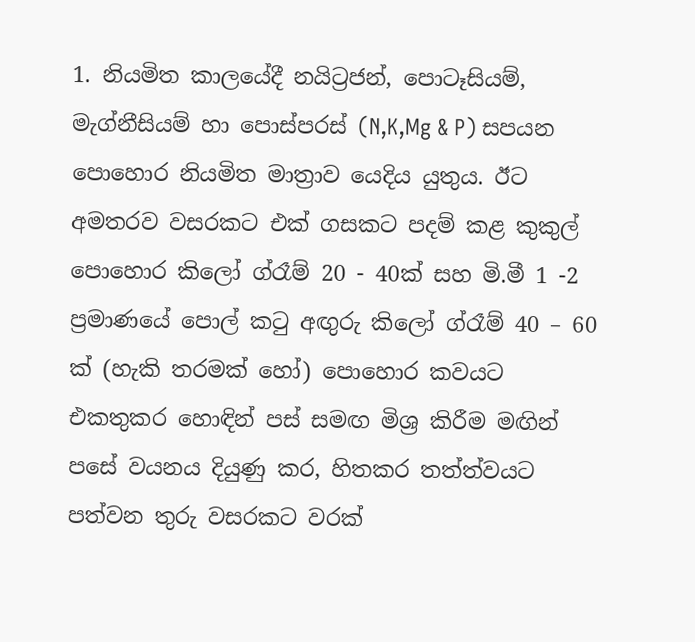1. නියමිත කාලයේදී නයිට්‍රජන්, පොටෑසියම්, මැග්නීසියම් හා පොස්පරස් (N,K,Mg & P) සපයන පොහොර නියමිත මාත්‍රාව යෙදිය යුතුය. ඊට අමතරව වසරකට එක් ගසකට පදම් කළ කුකුල් පොහොර කිලෝ ග්රෑම් 20 - 40ක් සහ මි.මී 1 -2 ප්‍රමාණයේ පොල් කටු අඟුරු කිලෝ ග්රෑම් 40 – 60 ක් (හැකි තරමක් හෝ) පොහොර කවයට එකතුකර හොඳින් පස් සමඟ මිශ්‍ර කිරීම මඟින් පසේ වයනය දියුණු කර, හිතකර තත්ත්වයට පත්වන තුරු වසරකට වරක්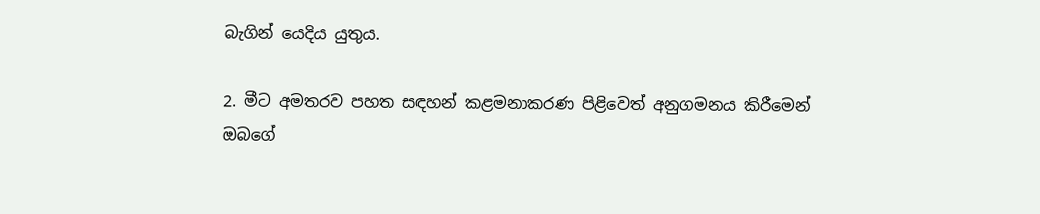බැගින් යෙදිය යුතුය.

2. මීට අමතරව පහත සඳහන් කළමනාකරණ පිළිවෙත් අනුගමනය කිරීමෙන් ඔබගේ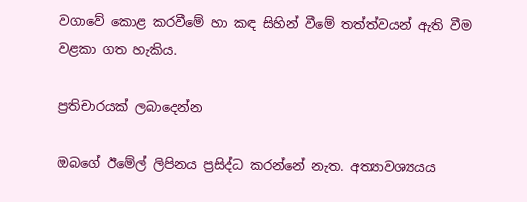වගාවේ කොළ කරවීමේ හා කඳ සිහින් වීමේ තත්ත්වයන් ඇති වීම වළකා ගත හැකිය.

ප්‍රතිචාරයක් ලබාදෙන්න

ඔබගේ ඊමේල් ලිපිනය ප්‍රසිද්ධ කරන්නේ නැත. අත්‍යාවශ්‍යයය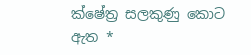ක්ෂේත්‍ර සලකුණු කොට ඇත *